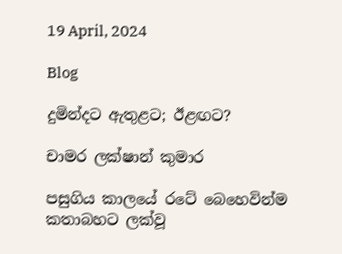19 April, 2024

Blog

දුමින්දට ඇතුළට; ඊළඟට?

චාමර ලක්ෂාන් කුමාර

පසුගිය කාලයේ රටේ බෙහෙවින්ම කතාබහට ලක්වූ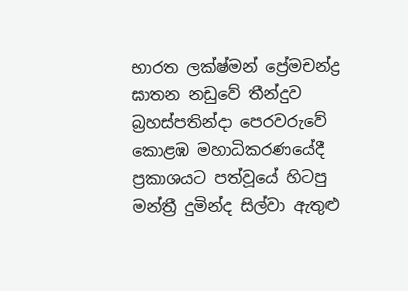භාරත ලක්ෂ්මන් ප්‍රේමචන්ද්‍ර ඝාතන නඩුවේ තීන්දුව බ්‍රහස්පතින්දා පෙරවරුවේ කොළඹ මහාධිකරණයේදී ප්‍රකාශයට පත්වූයේ හිටපු මන්ත්‍රී දුමින්ද සිල්වා ඇතුළු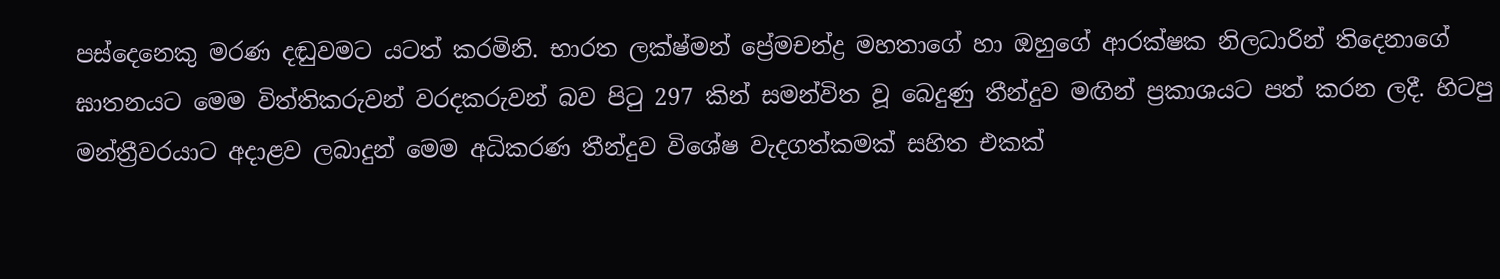පස්දෙනෙකු මරණ දඬුවමට යටත් කරමිනි. භාරත ලක්ෂ්මන් ප්‍රේමචන්ද්‍ර මහතාගේ හා ඔහුගේ ආරක්ෂක නිලධාරින් තිදෙනාගේ ඝාතනයට මෙම විත්තිකරුවන් වරදකරුවන් බව පිටු 297 කින් සමන්විත වූ බෙදුණු තීන්දුව මඟින් ප්‍රකාශයට පත් කරන ලදී. හිටපු මන්ත්‍රීවරයාට අදාළව ලබාදුන් මෙම අධිකරණ තීන්දුව විශේෂ වැදගත්කමක් සහිත එකක්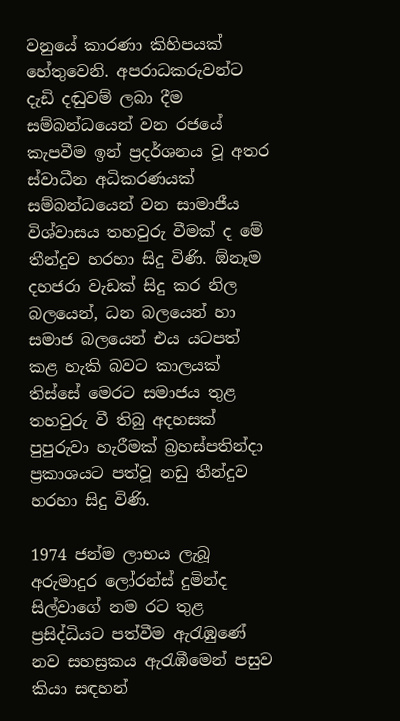වනුයේ කාරණා කිහිපයක් හේතුවෙනි. අපරාධකරුවන්ට දැඩි දඬුවම් ලබා දීම සම්බන්ධයෙන් වන රජයේ කැපවීම ඉන් ප්‍රදර්ශනය වූ අතර ස්වාධීන අධිකරණයක් සම්බන්ධයෙන් වන සාමාජීය විශ්වාසය තහවුරු වීමක් ද මේ තීන්දුව හරහා සිදු විණි. ඕනෑම දහජරා වැඩක් සිදු කර නිල බලයෙන්, ධන බලයෙන් හා සමාජ බලයෙන් එය යටපත් කළ හැකි බවට කාලයක් තිස්සේ මෙරට සමාජය තුළ තහවුරු වී තිබු අදහසක් පුපුරුවා හැරීමක් බ්‍රහස්පතින්දා ප්‍රකාශයට පත්වූ නඩු තීන්දුව හරහා සිදු විණි.

1974 ජන්ම ලාභය ලැබූ අරුමාදුර ලෝරන්ස් දුමින්ද සිල්වාගේ නම රට තුළ ප්‍රසිද්ධියට පත්වීම ඇරැඹුණේ නව සහස්‍රකය ඇරැඹීමෙන් පසුව කියා සඳහන්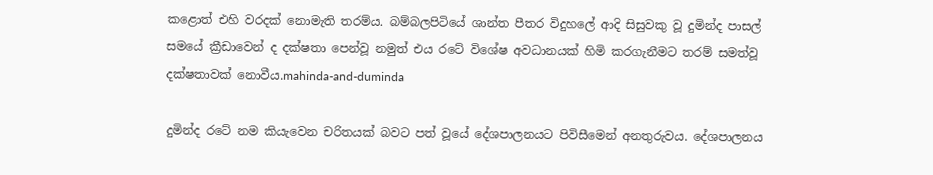කළොත් එහි වරදක් නොමැති තරම්ය. බම්බලපිටියේ ශාන්ත පීතර විදුහලේ ආදි සිසුවකු වූ දුමින්ද පාසල් සමයේ ක්‍රීඩාවෙන් ද දක්ෂතා පෙන්වූ නමුත් එය රටේ විශේෂ අවධානයක් හිමි කරගැනීමට තරම් සමත්වූ දක්ෂතාවක් නොවීය.mahinda-and-duminda

දුමින්ද රටේ නම කියැවෙන චරිතයක් බවට පත් වූයේ දේශපාලනයට පිවිසීමෙන් අනතුරුවය. දේශපාලනය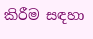කිරීම සඳහා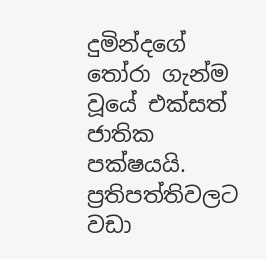දුමින්දගේ තෝරා ගැන්ම වූයේ එක්සත් ජාතික පක්ෂයයි. ප්‍රතිපත්තිවලට වඩා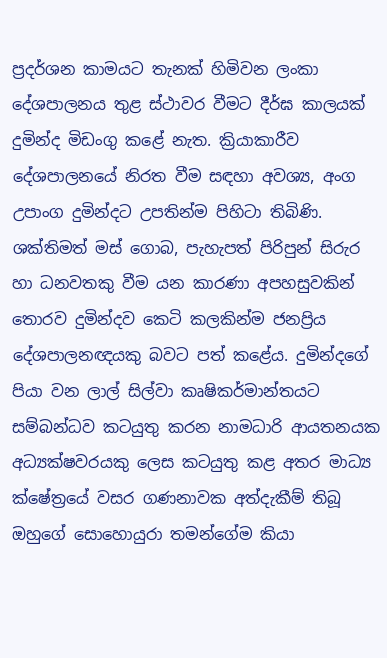ප්‍රදර්ශන කාමයට තැනක් හිමිවන ලංකා දේශපාලනය තුළ ස්ථාවර වීමට දීර්ඝ කාලයක් දුමින්ද මිඩංගු කළේ නැත. ක්‍රියාකාරීව දේශපාලනයේ නිරත වීම සඳහා අවශ්‍ය, අංග උපාංග දුමින්දට උපතින්ම පිහිටා තිබිණි. ශක්තිමත් මස් ගොබ, පැහැපත් පිරිපුන් සිරුර හා ධනවතකු වීම යන කාරණා අපහසුවකින් තොරව දුමින්දව කෙටි කලකින්ම ජනප්‍රිය දේශපාලනඥයකු බවට පත් කළේය. දුමින්දගේ පියා වන ලාල් සිල්වා කෘෂිකර්මාන්තයට සම්බන්ධව කටයුතු කරන නාමධාරි ආයතනයක අධ්‍යක්ෂවරයකු ලෙස කටයුතු කළ අතර මාධ්‍ය ක්ෂේත්‍රයේ වසර ගණනාවක අත්දැකීම් තිබූ ඔහුගේ සොහොයුරා තමන්ගේම කියා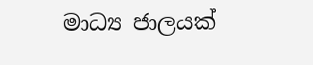මාධ්‍ය ජාලයක්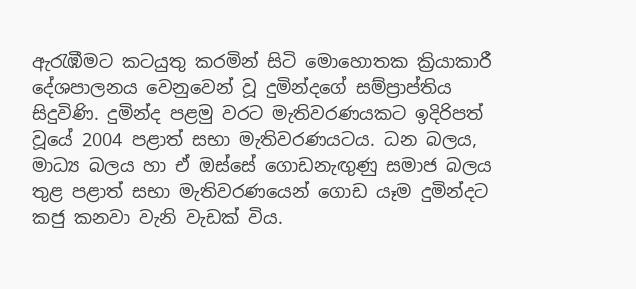ඇරැඹීමට කටයුතු කරමින් සිටි මොහොතක ක්‍රියාකාරී දේශපාලනය වෙනුවෙන් වූ දුමින්දගේ සම්ප්‍රාප්තිය සිදුවිණි. දුමින්ද පළමු වරට මැතිවරණයකට ඉදිරිපත් වූයේ 2004 පළාත් සභා මැතිවරණයටය. ධන බලය, මාධ්‍ය බලය හා ඒ ඔස්සේ ගොඩනැඟුණු සමාජ බලය තුළ පළාත් සභා මැතිවරණයෙන් ගොඩ යෑම දුමින්දට කජු කනවා වැනි වැඩක් විය.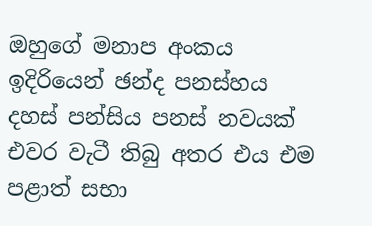ඔහුගේ මනාප අංකය ඉදිරියෙන් ඡන්ද පනස්හය දහස් පන්සිය පනස් නවයක් එවර වැටී තිබු අතර එය එම පළාත් සභා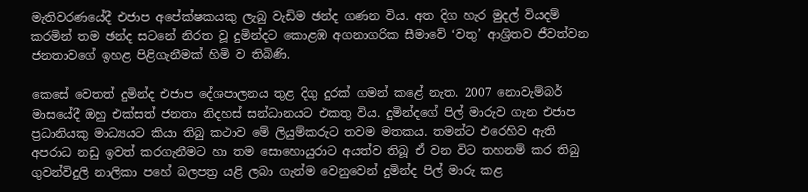මැතිවරණයේදී එජාප අපේක්ෂකයකු ලැබු වැඩිම ඡන්ද ගණන විය. අත දිග හැර මුදල් වියදම් කරමින් තම ඡන්ද සටනේ නිරත වූ දුමින්දට කොළඹ අගනාගරික සීමාවේ ‘වතු’ ආශ්‍රිතව ජීවත්වන ජනතාවගේ ඉහළ පිළිගැනීමක් හිමි ව තිබිණි.

කෙසේ වෙතත් දුමින්ද එජාප දේශපාලනය තුළ දිගු දුරක් ගමන් කළේ නැත. 2007 නොවැම්බර් මාසයේදී ඔහු එක්සත් ජනතා නිදහස් සන්ධානයට එකතු විය. දුමින්දගේ පිල් මාරුව ගැන එජාප ප්‍රධානියකු මාධ්‍යයට කියා තිබු කථාව මේ ලියුම්කරුට තවම මතකය. තමන්ට එරෙහිව ඇති අපරාධ නඩු ඉවත් කරගැනීමට හා තම සොහොයුරාට අයත්ව තිබූ ඒ වන විට තහනම් කර තිබු ගුවන්විදුලි නාලිකා පහේ බලපත්‍ර යළි ලබා ගැන්ම වෙනුවෙන් දුමින්ද පිල් මාරු කළ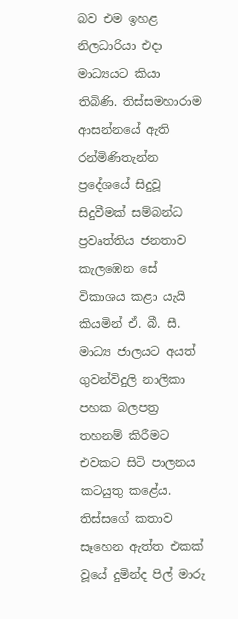බව එම ඉහළ නිලධාරියා එදා මාධ්‍යයට කියා තිබිණි. තිස්සමහාරාම ආසන්නයේ ඇති රන්මිණිතැන්න ප්‍රදේශයේ සිදුවූ සිදුවීමක් සම්බන්ධ ප්‍රවෘත්තිය ජනතාව කැලඹෙන සේ විකාශය කළා යැයි කියමින් ඒ. බී. සී. මාධ්‍ය ජාලයට අයත් ගුවන්විදුලි නාලිකා පහක බලපත්‍ර තහනම් කිරීමට එවකට සිටි පාලනය කටයුතු කළේය. තිස්සගේ කතාව සෑහෙන ඇත්ත එකක් වූයේ දුමින්ද පිල් මාරු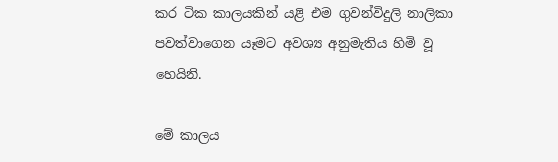කර ටික කාලයකින් යළි එම ගුවන්විදුලි නාලිකා පවත්වාගෙන යෑමට අවශ්‍ය අනුමැතිය හිමි වූ හෙයිනි.

මේ කාලය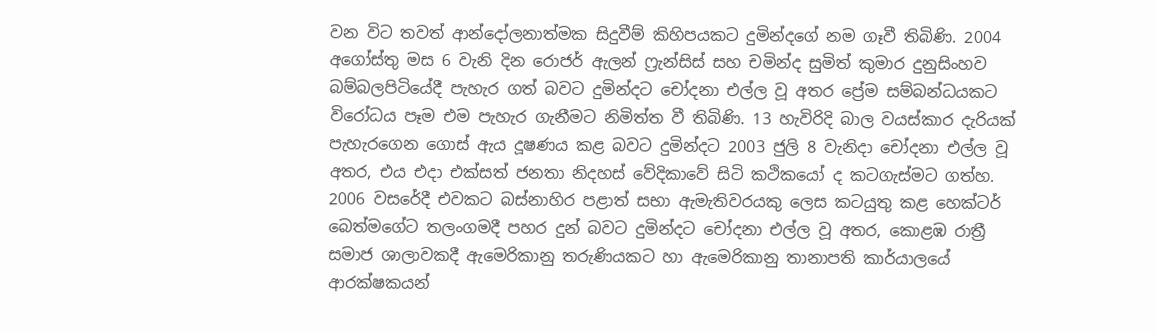වන විට තවත් ආන්දෝලනාත්මක සිදුවීම් කිහිපයකට දුමින්දගේ නම ගෑවී තිබිණි. 2004 අගෝස්තු මස 6 වැනි දින රොජර් ඇලන් ෆ්‍රැන්සිස් සහ චමින්ද සුමිත් කුමාර දුනුසිංහව බම්බලපිටියේදී පැහැර ගත් බවට දුමින්දට චෝදනා එල්ල වූ අතර ප්‍රේම සම්බන්ධයකට විරෝධය පෑම එම පැහැර ගැනීමට නිමිත්ත වී තිබිණි. 13 හැවිරිදි බාල වයස්කාර දැරියක් පැහැරගෙන ගොස් ඇය දූෂණය කළ බවට දුමින්දට 2003 ජුලි 8 වැනිදා චෝදනා එල්ල වූ අතර, එය එදා එක්සත් ජනතා නිදහස් වේදිකාවේ සිටි කථිකයෝ ද කටගැස්මට ගත්හ. 2006 වසරේදී එවකට බස්නාහිර පළාත් සභා ඇමැතිවරයකු ලෙස කටයුතු කළ හෙක්ටර් බෙත්මගේට තලංගමදී පහර දුන් බවට දුමින්දට චෝදනා එල්ල වූ අතර, කොළඹ රාත්‍රී සමාජ ශාලාවකදී ඇමෙරිකානු තරුණියකට හා ඇමෙරිකානු තානාපති කාර්යාලයේ ආරක්ෂකයන්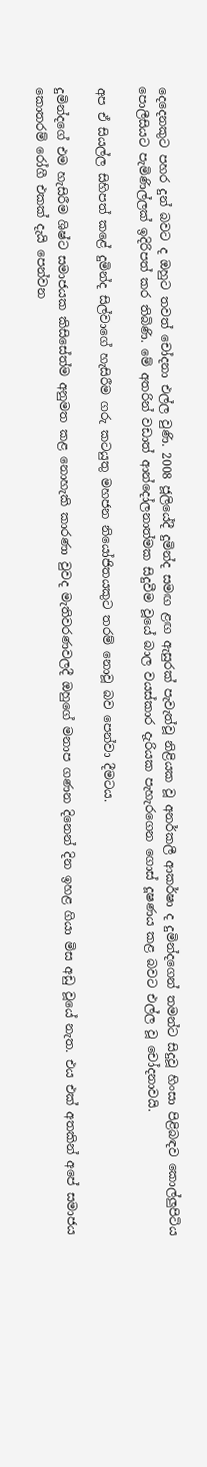දෙදෙනකුට පහර දුන් බවට ද ඔහුට තවත් චෝදනා එල්ල වුණි. 2008 ජූලියේදී දුමින්ද සමඟ ළඟ ඇසුරක් පැවැත්වූ නිළියක වූ අනර්කලී ආකර්ෂා ද දුමින්දගෙන් තමන්ට සිදුවූ හිංසා පිළිබඳව කොල්ලුපිටිය පොලීසියට පැමිණිල්ලක් ඉදිරිපත් කර තිබිණි. මේ අතරින් වඩාත් ආන්දෝලනාත්මක සිදුවීම වූයේ බාල වයස්කාර දැරියක පැහැරගෙන ගොස් දූෂණය කළ බවට එල්ල වූ චෝදනාවයි.

අප ඒ සියල්ල සිහිපත් කළේ දුමින්ද සිල්වාගේ හැසිරීම ගරු කටයුතු මහජන නියෝජිතයකුට තරම් නොවූ බව පෙන්වා දීමටය.

දුමින්දගේ එම හැසිරීම ශිෂ්ට සමාජයක කිසිසේත්ම අනුමත කළ නොහැකි කාරණා වුවද මැතිවරණවලදී ඔහුගේ මනාප ගණන දිනෙන් දින ඉහළ ගියා මිස අඩු වූයේ නැත. එය එක් අතකින් අපේ සමාජය කොතරම් රෝගී එකක් දැයි පෙන්වන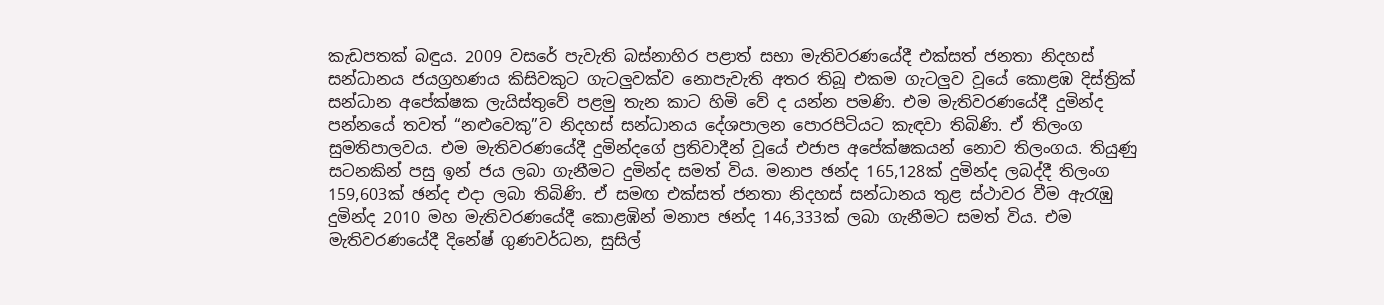කැඩපතක් බඳුය. 2009 වසරේ පැවැති බස්නාහිර පළාත් සභා මැතිවරණයේදී එක්සත් ජනතා නිදහස් සන්ධානය ජයග්‍රහණය කිසිවකුට ගැටලුවක්ව නොපැවැති අතර තිබූ එකම ගැටලුව වූයේ කොළඹ දිස්ත්‍රික් සන්ධාන අපේක්ෂක ලැයිස්තුවේ පළමු තැන කාට හිමි වේ ද යන්න පමණි. එම මැතිවරණයේදී දුමින්ද පන්නයේ තවත් “නළුවෙකු”ව නිදහස් සන්ධානය දේශපාලන පොරපිටියට කැඳවා තිබිණි. ඒ තිලංග සුමතිපාලවය. එම මැතිවරණයේදී දුමින්දගේ ප්‍රතිවාදීන් වූයේ එජාප අපේක්ෂකයන් නොව තිලංගය. තියුණු සටනකින් පසු ඉන් ජය ලබා ගැනීමට දුමින්ද සමත් විය. මනාප ඡන්ද 165,128ක් දුමින්ද ලබද්දී තිලංග 159,603ක් ඡන්ද එදා ලබා තිබිණි. ඒ සමඟ එක්සත් ජනතා නිදහස් සන්ධානය තුළ ස්ථාවර වීම ඇරැඹු දුමින්ද 2010 මහ මැතිවරණයේදී කොළඹින් මනාප ඡන්ද 146,333ක් ලබා ගැනීමට සමත් විය. එම මැතිවරණයේදී දිනේෂ් ගුණවර්ධන, සුසිල්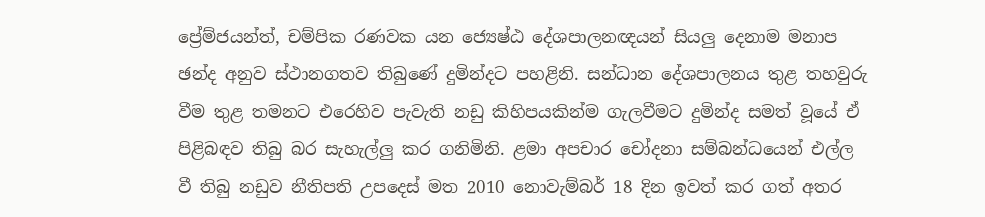ප්‍රේම්ජයන්ත්, චම්පික රණවක යන ජ්‍යෙෂ්ඨ දේශපාලනඥයන් සියලු දෙනාම මනාප ඡන්ද අනුව ස්ථානගතව තිබුණේ දුමින්දට පහළිනි. සන්ධාන දේශපාලනය තුළ තහවුරු වීම තුළ තමනට එරෙහිව පැවැති නඩු කිහිපයකින්ම ගැලවීමට දුමින්ද සමත් වූයේ ඒ පිළිබඳව තිබු බර සැහැල්ලු කර ගනිමිනි. ළමා අපචාර චෝදනා සම්බන්ධයෙන් එල්ල වී තිබු නඩුව නීතිපති උපදෙස් මත 2010 නොවැම්බර් 18 දින ඉවත් කර ගත් අතර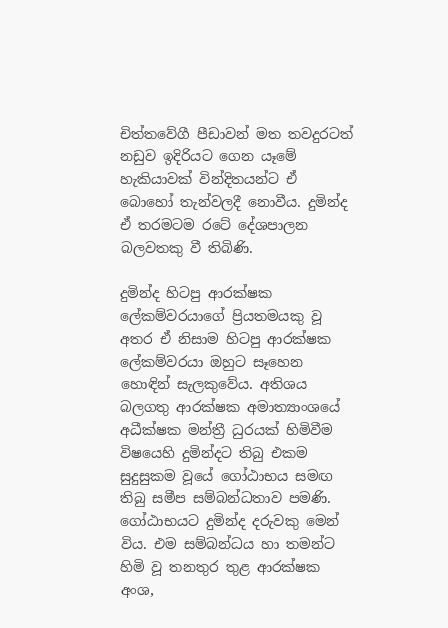චිත්තවේගී පීඩාවන් මත තවදුරටත් නඩුව ඉදිරියට ගෙන යෑමේ හැකියාවක් වින්දිතයන්ට ඒ බොහෝ තැන්වලදී නොවීය. දුමින්ද ඒ තරමටම රටේ දේශපාලන බලවතකු වී තිබිණි.

දුමින්ද හිටපු ආරක්ෂක ලේකම්වරයාගේ ප්‍රියතමයකු වූ අතර ඒ නිසාම හිටපු ආරක්ෂක ලේකම්වරයා ඔහුට සෑහෙන හොඳින් සැලකුවේය. අතිශය බලගතු ආරක්ෂක අමාත්‍යාංශයේ අධීක්ෂක මන්ත්‍රී ධුරයක් හිමිවීම විෂයෙහි දුමින්දට තිබු එකම සුදුසුකම වූයේ ගෝඨාභය සමඟ තිබු සමීප සම්බන්ධතාව පමණි. ගෝඨාභයට දුමින්ද දරුවකු මෙන් විය. එම සම්බන්ධය හා තමන්ට හිමි වූ තනතුර තුළ ආරක්ෂක අංශ,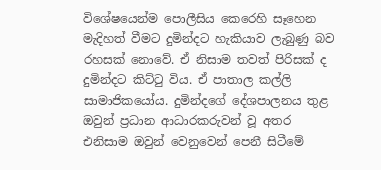විශේෂයෙන්ම පොලීසිය කෙරෙහි සෑහෙන මැදිහත් වීමට දුමින්දට හැකියාව ලැබුණු බව රහසක් නොවේ. ඒ නිසාම තවත් පිරිසක් ද දුමින්දට කිට්ටු විය. ඒ පාතාල කල්ලි සාමාජිකයෝය. දුමින්දගේ දේශපාලනය තුළ ඔවුන් ප්‍රධාන ආධාරකරුවන් වූ අතර එනිසාම ඔවුන් වෙනුවෙන් පෙනී සිටීමේ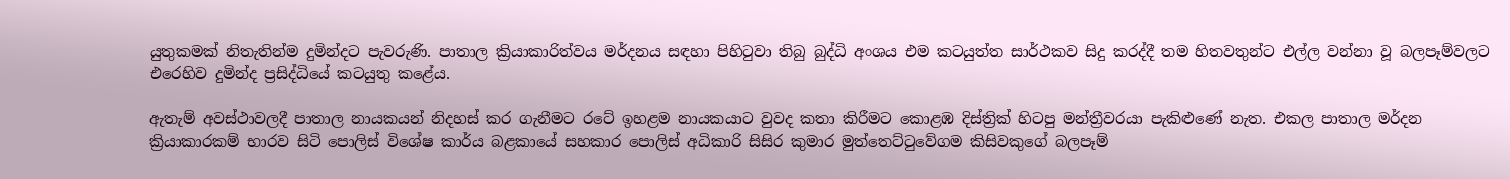යුතුකමක් නිතැතින්ම දුමින්දට පැවරුණි. පාතාල ක්‍රියාකාරිත්වය මර්දනය සඳහා පිහිටුවා තිබු බුද්ධි අංශය එම කටයුත්ත සාර්ථකව සිදු කරද්දී තම හිතවතුන්ට එල්ල වන්නා වූ බලපෑම්වලට එරෙහිව දුමින්ද ප්‍රසිද්ධියේ කටයුතු කළේය.

ඇතැම් අවස්ථාවලදී පාතාල නායකයන් නිදහස් කර ගැනීමට රටේ ඉහළම නායකයාට වුවද කතා කිරීමට කොළඹ දිස්ත්‍රික් හිටපු මන්ත්‍රීවරයා පැකිළුණේ නැත. එකල පාතාල මර්දන ක්‍රියාකාරකම් භාරව සිටි පොලිස් විශේෂ කාර්ය බළකායේ සහකාර පොලිස් අධිකාරි සිසිර කුමාර මුත්තෙට්ටුවේගම කිසිවකුගේ බලපෑම්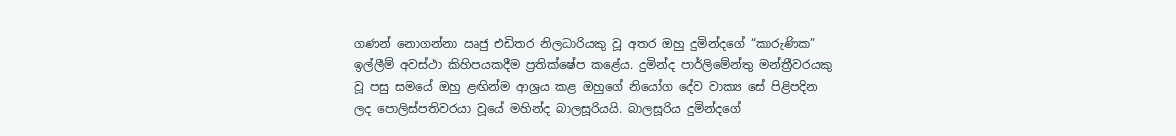ගණන් නොගන්නා ඍජු එඩිතර නිලධාරියකු වූ අතර ඔහු දුමින්දගේ “කාරුණික” ඉල්ලීම් අවස්ථා කිහිපයකදීම ප්‍රතික්ෂේප කළේය. දුමින්ද පාර්ලිමේන්තු මන්ත්‍රීවරයකු වූ පසු සමයේ ඔහු ළඟින්ම ආශ්‍රය කළ ඔහුගේ නියෝග දේව වාක්‍ය සේ පිළිපදින ලද පොලිස්පතිවරයා වූයේ මහින්ද බාලසූරියයි. බාලසූරිය දුමින්දගේ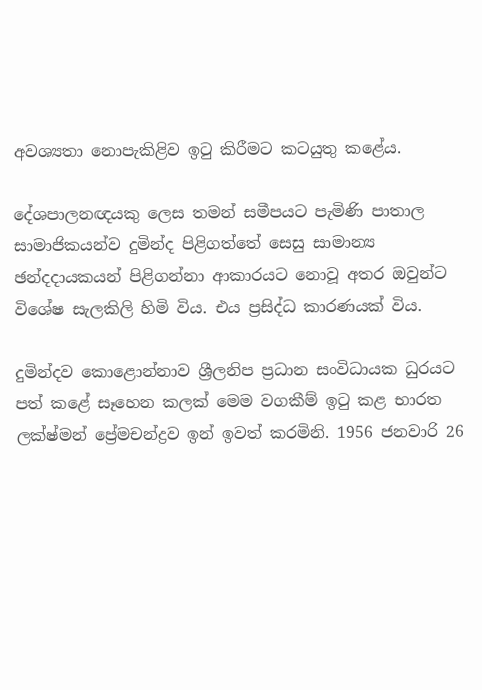අවශ්‍යතා නොපැකිළිව ඉටු කිරීමට කටයුතු කළේය.

දේශපාලනඥයකු ලෙස තමන් සමීපයට පැමිණි පාතාල සාමාජිකයන්ව දුමින්ද පිළිගත්තේ සෙසු සාමාන්‍ය ඡන්දදායකයන් පිළිගන්නා ආකාරයට නොවූ අතර ඔවුන්ට විශේෂ සැලකිලි හිමි විය. එය ප්‍රසිද්ධ කාරණයක් විය.

දුමින්දව කොළොන්නාව ශ්‍රීලනිප ප්‍රධාන සංවිධායක ධුරයට පත් කළේ සෑහෙන කලක් මෙම වගකීම් ඉටු කළ භාරත ලක්ෂ්මන් ප්‍රේමචන්ද්‍රව ඉන් ඉවත් කරමිනි. 1956 ජනවාරි 26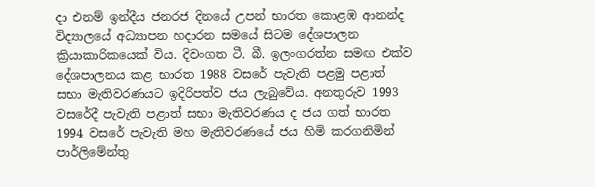දා එනම් ඉන්දීය ජනරජ දිනයේ උපන් භාරත කොළඹ ආනන්ද විද්‍යාලයේ අධ්‍යාපන හදාරන සමයේ සිටම දේශපාලන ක්‍රියාකාරිකයෙක් විය. දිවංගත ටී. බී. ඉලංගරත්න සමඟ එක්ව දේශපාලනය කළ භාරත 1988 වසරේ පැවැති පළමු පළාත් සභා මැතිවරණයට ඉදිරිපත්ව ජය ලැබුවේය. අනතුරුව 1993 වසරේදී පැවැති පළාත් සභා මැතිවරණය ද ජය ගත් භාරත 1994 වසරේ පැවැති මහ මැතිවරණයේ ජය හිමි කරගනිමින් පාර්ලිමේන්තු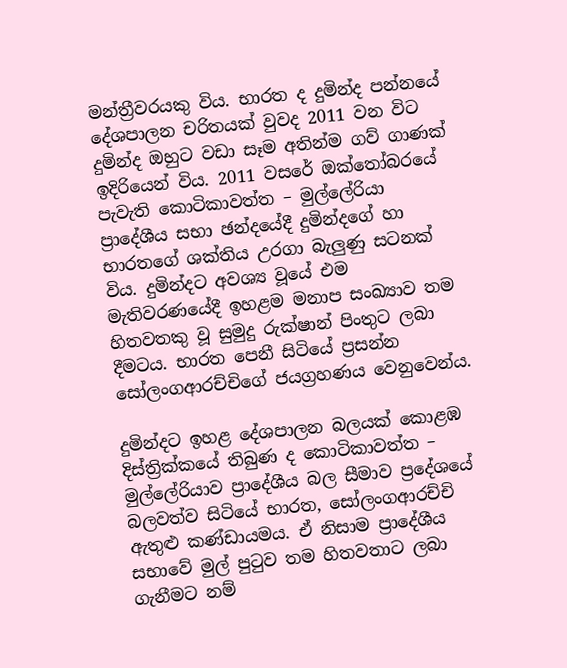මන්ත්‍රීවරයකු විය. භාරත ද දුමින්ද පන්නයේ දේශපාලන චරිතයක් වුවද 2011 වන විට දුමින්ද ඔහුට වඩා සෑම අතින්ම ගව් ගාණක් ඉදිරියෙන් විය. 2011 වසරේ ඔක්තෝබරයේ පැවැති කොටිකාවත්ත – මුල්ලේරියා ප්‍රාදේශීය සභා ඡන්දයේදී දුමින්දගේ හා භාරතගේ ශක්තිය උරගා බැලුණු සටනක් විය. දුමින්දට අවශ්‍ය වූයේ එම මැතිවරණයේදී ඉහළම මනාප සංඛ්‍යාව තම හිතවතකු වූ සුමුදු රුක්ෂාන් පිංතුට ලබා දීමටය. භාරත පෙනී සිටියේ ප්‍රසන්න සෝලංගආරච්චිගේ ජයග්‍රහණය වෙනුවෙන්ය.

දුමින්දට ඉහළ දේශපාලන බලයක් කොළඹ දිස්ත්‍රික්කයේ තිබුණ ද කොටිකාවත්ත – මුල්ලේරියාව ප්‍රාදේශීය බල සීමාව ප්‍රදේශයේ බලවත්ව සිටියේ භාරත, සෝලංගආරච්චි ඇතුළු කණ්ඩායමය. ඒ නිසාම ප්‍රාදේශීය සභාවේ මුල් පුටුව තම හිතවතාට ලබා ගැනීමට නම්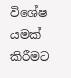විශේෂ යමක් කිරීමට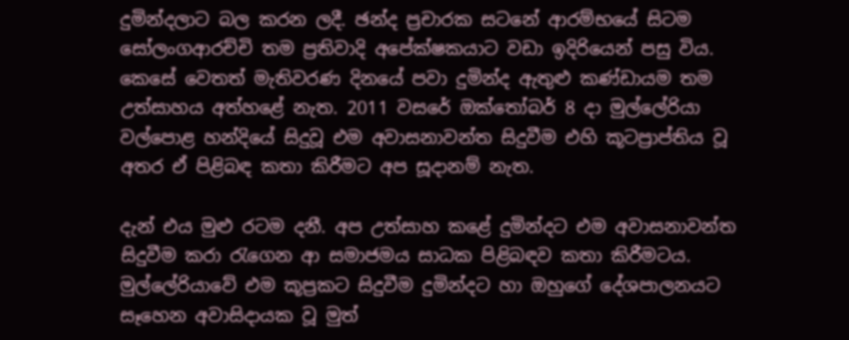දුමින්දලාට බල කරන ලදී. ඡන්ද ප්‍රචාරක සටනේ ආරම්භයේ සිටම සෝලංගආරච්චි තම ප්‍රතිවාදි අපේක්ෂකයාට වඩා ඉදිරියෙන් පසු විය. කෙසේ වෙතත් මැතිවරණ දිනයේ පවා දුමින්ද ඇතුළු කණ්ඩායම තම උත්සාහය අත්හළේ නැත. 2011 වසරේ ඔක්තෝබර් 8 දා මුල්ලේරියා වල්පොළ හන්දියේ සිදුවූ එම අවාසනාවන්ත සිදුවීම එහි කූටප්‍රාප්තිය වූ අතර ඒ පිළිබඳ කතා කිරීමට අප සූදානම් නැත.

දැන් එය මුළු රටම දනී. අප උත්සාහ කළේ දුමින්දට එම අවාසනාවන්ත සිදුවීම කරා රැගෙන ආ සමාජමය සාධක පිළිබඳව කතා කිරීමටය. මුල්ලේරියාවේ එම කූප්‍රකට සිදුවීම දුමින්දට හා ඔහුගේ දේශපාලනයට සෑහෙන අවාසිදායක වූ මුත්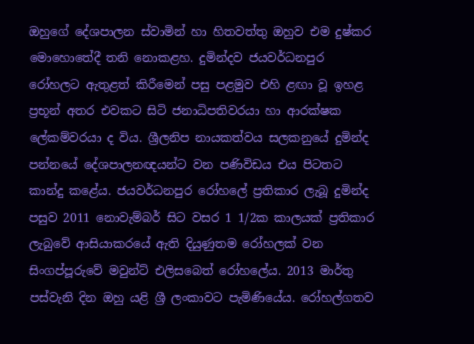ඔහුගේ දේශපාලන ස්වාමින් හා හිතවත්තු ඔහුව එම දුෂ්කර මොහොතේදී තනි නොකළහ. දුමින්දව ජයවර්ධනපුර රෝහලට ඇතුළත් කිරීමෙන් පසු පළමුව එහි ළඟා වූ ඉහළ ප්‍රභූන් අතර එවකට සිටි ජනාධිපතිවරයා හා ආරක්ෂක ලේකම්වරයා ද විය. ශ්‍රීලනිප නායකත්වය සලකනුයේ දුමින්ද පන්නයේ දේශපාලනඥයන්ට වන පණිවිඩය එය පිටතට කාන්දු කළේය. ජයවර්ධනපුර රෝහලේ ප්‍රතිකාර ලැබූ දුමින්ද පසුව 2011 නොවැම්බර් සිට වසර 1 1/2ක කාලයක් ප්‍රතිකාර ලැබුවේ ආසියාකරයේ ඇති දියුණුතම රෝහලක් වන සිංගප්පූරුවේ මවුන්ට් එලිසබෙත් රෝහලේය. 2013 මාර්තු පස්වැනි දින ඔහු යළි ශ්‍රී ලංකාවට පැමිණියේය. රෝහල්ගතව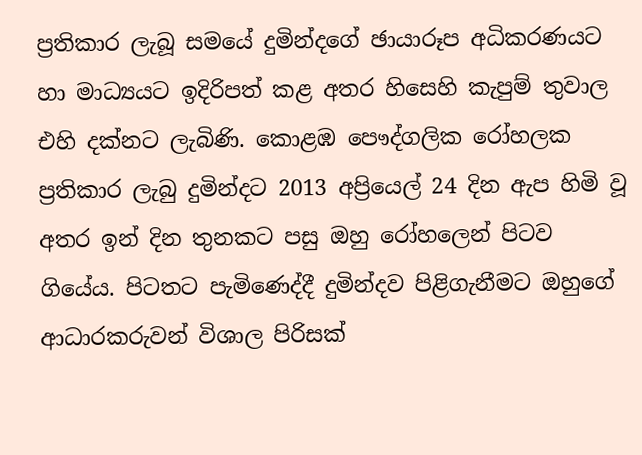ප්‍රතිකාර ලැබූ සමයේ දුමින්දගේ ඡායාරූප අධිකරණයට හා මාධ්‍යයට ඉදිරිපත් කළ අතර හිසෙහි කැපුම් තුවාල එහි දක්නට ලැබිණි. කොළඹ පෞද්ගලික රෝහලක ප්‍රතිකාර ලැබු දුමින්දට 2013 අප්‍රියෙල් 24 දින ඇප හිමි වූ අතර ඉන් දින තුනකට පසු ඔහු රෝහලෙන් පිටව ගියේය. පිටතට පැමිණෙද්දී දුමින්දව පිළිගැනීමට ඔහුගේ ආධාරකරුවන් විශාල පිරිසක්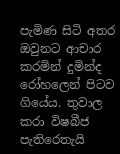පැමිණ සිටි අතර ඔවුනට ආචාර කරමින් දුමින්ද රෝහලෙන් පිටව ගියේය. තුවාල කරා විෂබීජ පැතිරෙතැයි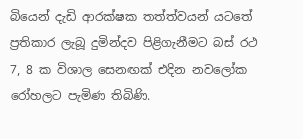බියෙන් දැඩි ආරක්ෂක තත්ත්වයන් යටතේ ප්‍රතිකාර ලැබූ දුමින්දව පිළිගැනීමට බස් රථ 7, 8 ක විශාල සෙනඟක් එදින නවලෝක රෝහලට පැමිණ තිබිණි.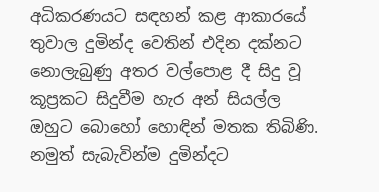අධිකරණයට සඳහන් කළ ආකාරයේ තුවාල දුමින්ද වෙතින් එදින දක්නට නොලැබුණු අතර වල්පොළ දී සිදු වූ කූප්‍රකට සිදුවීම හැර අන් සියල්ල ඔහුට බොහෝ හොඳින් මතක තිබිණි. නමුත් සැබැවින්ම දුමින්දට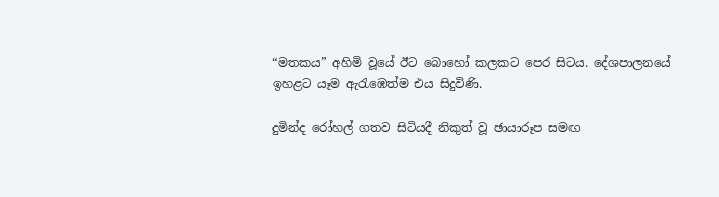“මතකය” අහිමි වූයේ ඊට බොහෝ කලකට පෙර සිටය. දේශපාලනයේ ඉහළට යෑම ඇරැඹෙත්ම එය සිදුවිණි.

දුමින්ද රෝහල් ගතව සිටියදී නිකුත් වූ ඡායාරූප සමඟ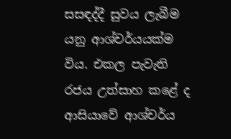සසඳද්දී සුවය ලැබීම යනු ආශ්චර්යයක්ම විය. එකල පැවැති රජය උත්සාහ කළේ ද ආසියාවේ ආශ්චර්ය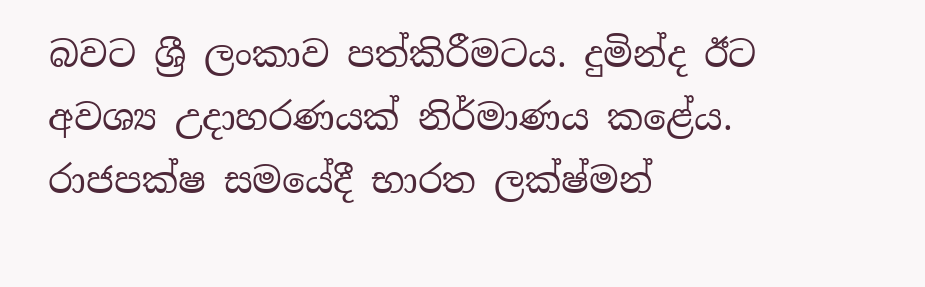බවට ශ්‍රී ලංකාව පත්කිරීමටය. දුමින්ද ඊට අවශ්‍ය උදාහරණයක් නිර්මාණය කළේය. රාජපක්ෂ සමයේදී භාරත ලක්ෂ්මන්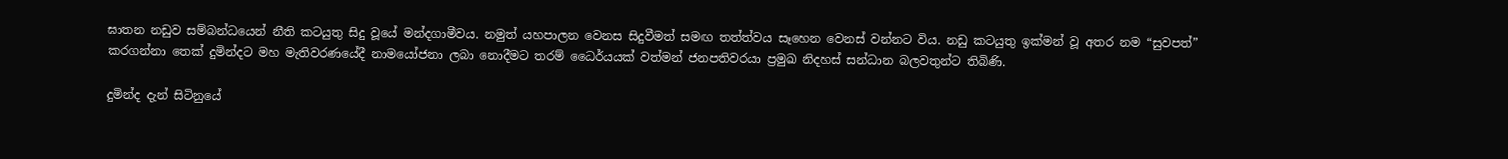ඝාතන නඩුව සම්බන්ධයෙන් නීති කටයුතු සිදු වූයේ මන්දගාමීවය. නමුත් යහපාලන වෙනස සිදුවීමත් සමඟ තත්ත්වය සෑහෙන වෙනස් වන්නට විය. නඩු කටයුතු ඉක්මන් වූ අතර නම “සුවපත්” කරගන්නා තෙක් දුමින්දට මහ මැතිවරණයේදී නාමයෝජනා ලබා නොදීමට තරම් ධෛර්යයක් වත්මන් ජනපතිවරයා ප්‍රමුඛ නිදහස් සන්ධාන බලවතුන්ට තිබිණි.

දුමින්ද දැන් සිටිනුයේ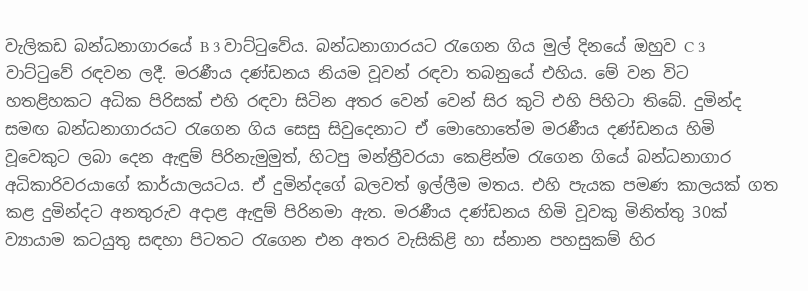වැලිකඩ බන්ධනාගාරයේ B 3 වාට්ටුවේය. බන්ධනාගාරයට රැගෙන ගිය මුල් දිනයේ ඔහුව C 3 වාට්ටුවේ රඳවන ලදී. මරණීය දණ්ඩනය නියම වූවන් රඳවා තබනුයේ එහිය. මේ වන විට හතළිහකට අධික පිරිසක් එහි රඳවා සිටින අතර වෙන් වෙන් සිර කුටි එහි පිහිටා තිබේ. දුමින්ද සමඟ බන්ධනාගාරයට රැගෙන ගිය සෙසු සිවුදෙනාට ඒ මොහොතේම මරණීය දණ්ඩනය හිමි වූවෙකුට ලබා දෙන ඇඳුම් පිරිනැමුමුත්, හිටපු මන්ත්‍රීවරයා කෙළින්ම රැගෙන ගියේ බන්ධනාගාර අධිකාරිවරයාගේ කාර්යාලයටය. ඒ දුමින්දගේ බලවත් ඉල්ලීම මතය. එහි පැයක පමණ කාලයක් ගත කළ දුමින්දට අනතුරුව අදාළ ඇඳුම් පිරිනමා ඇත. මරණීය දණ්ඩනය හිමි වූවකු මිනිත්තු 30ක් ව්‍යායාම කටයුතු සඳහා පිටතට රැගෙන එන අතර වැසිකිළි හා ස්නාන පහසුකම් හිර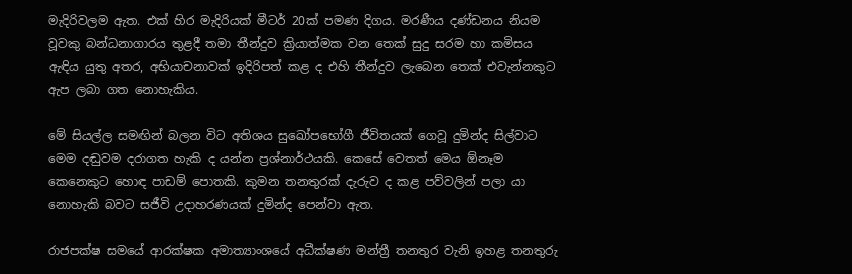මැදිරිවලම ඇත. එක් හිර මැදිරියක් මීටර් 20ක් පමණ දිගය. මරණීය දණ්ඩනය නියම වූවකු බන්ධනාගාරය තුළදී තමා තීන්දුව ක්‍රියාත්මක වන තෙක් සුදු සරම හා කමිසය ඇඳිය යුතු අතර, අභියාචනාවක් ඉදිරිපත් කළ ද එහි තීන්දුව ලැබෙන තෙක් එවැන්නකුට ඇප ලබා ගත නොහැකිය.

මේ සියල්ල සමඟින් බලන විට අතිශය සුඛෝපභෝගී ජීවිතයක් ගෙවූ දුමින්ද සිල්වාට මෙම දඬුවම දරාගත හැකි ද යන්න ප්‍රශ්නාර්ථයකි. කෙසේ වෙතත් මෙය ඕනෑම කෙනෙකුට හොඳ පාඩම් පොතකි. කුමන තනතුරක් දැරුව ද කළ පව්වලින් පලා යා නොහැකි බවට සජීවි උදාහරණයක් දුමින්ද පෙන්වා ඇත.

රාජපක්ෂ සමයේ ආරක්ෂක අමාත්‍යාංශයේ අධීක්ෂණ මන්ත්‍රී තනතුර වැනි ඉහළ තනතුරු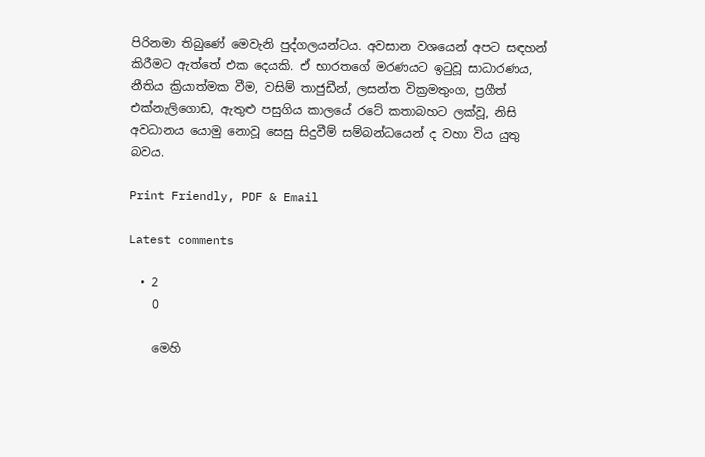පිරිනමා තිබුණේ මෙවැනි පුද්ගලයන්ටය. අවසාන වශයෙන් අපට සඳහන් කිරීමට ඇත්තේ එක දෙයකි. ඒ භාරතගේ මරණයට ඉටුවූ සාධාරණය, නීතිය ක්‍රියාත්මක වීම, වසිම් තාජුඩීන්, ලසන්ත වික්‍රමතුංග, ප්‍රගීත් එක්නැලිගොඩ, ඇතුළු පසුගිය කාලයේ රටේ කතාබහට ලක්වූ, නිසි අවධානය යොමු නොවූ සෙසු සිදුවීම් සම්බන්ධයෙන් ද වහා විය යුතු බවය.

Print Friendly, PDF & Email

Latest comments

  • 2
    0

    මෙහි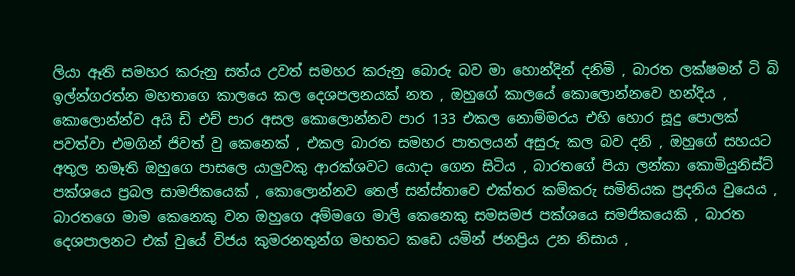ලියා ඈති සමහර කරුනු සත්ය උවත් සමහර කරුනු බොරු බව මා හොන්දින් දනිමි , බාරත ලක්ෂමන් ටි බි ඉල්න්ගරත්න මහතාගෙ කාලයෙ කල දෙශපලනයක් නත , ඔහුගේ කාලයේ කොලොන්නවෙ හන්දිය , කොලොන්න්ව අයි ඩි එච් පාර අසල කොලොන්නව පාර 133 එකල නොම්මරය එහි හොර සූදු පොලක් පවත්වා එමගින් ජිවත් වු කෙනෙක් , එකල බාරත සමහර පාතලයන් අසුරු කල බව දනි , ඔහුගේ සහයට අතුල නමෑති ඔහුගෙ පාසලෙ යාලුවකු ආරක්ශවට යොදා ගෙන සිටිය , බාරතගේ පියා ලන්කා කොමියුනිස්ට් පක්ශයෙ ප්‍රබල සාමජිකයෙක් , කොලොන්නව තෙල් සන්ස්තාවෙ එක්තර කම්කරු සමිතියක ප්‍රදනිය වුයෙය , බාරතගෙ මාම කෙනෙකු වන ඔහුගෙ අම්මගෙ මාලි කෙනෙකු සමසමජ පක්ශයෙ සමජිකයෙකි , බාරත දෙශපාලනට එක් වුයේ විජය කුමරනතුන්ග මහතට කඩෙ යමින් ජනප්‍රිය උන නිසාය ,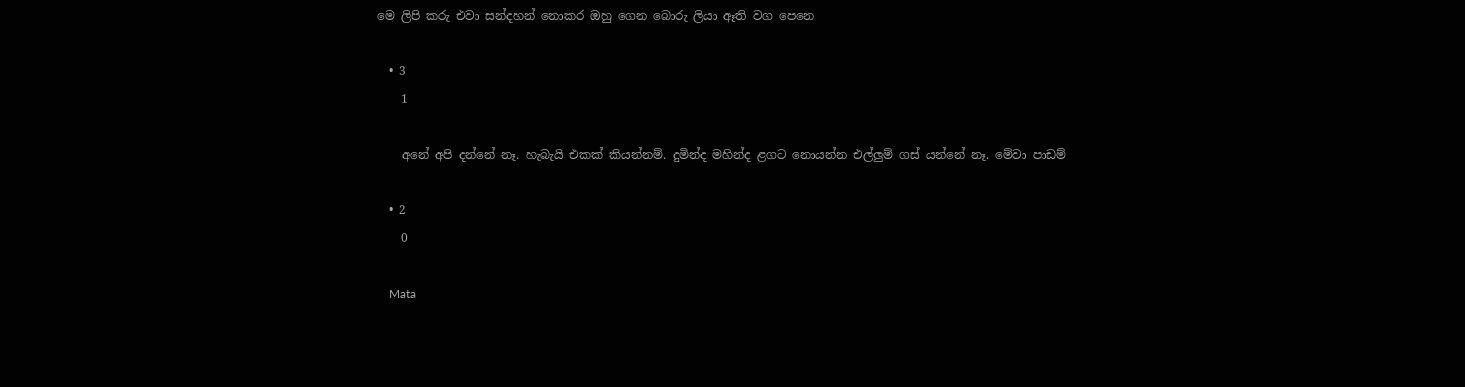මෙ ලිපි කරු එවා සන්දහන් නොකර ඔහු ගෙන බොරු ලියා ඈති වග පෙනෙ

  • 3
    1

    අනේ අපි දන්නේ නෑ. හැබැයි එකක් කියන්නම්. දුමින්ද මහින්ද ළගට නොයන්න එල්ලුම් ගස් යන්නේ නෑ. මේවා පාඩම්

  • 2
    0

    Mata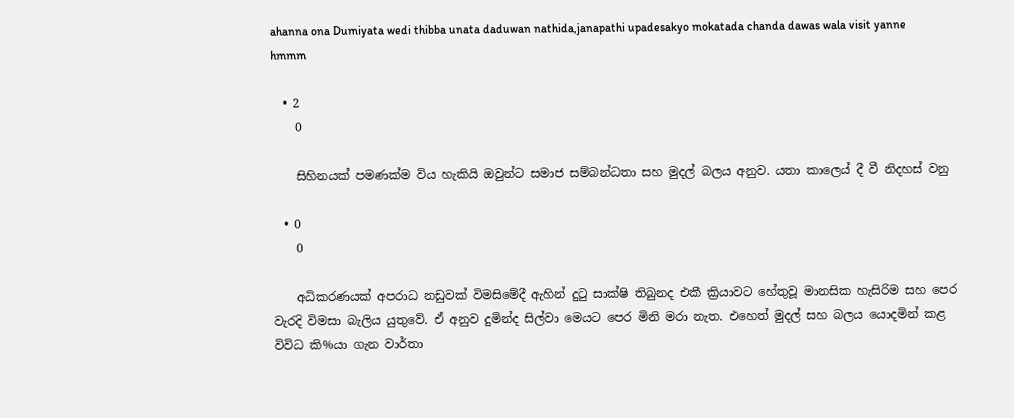ahanna ona Dumiyata wedi thibba unata daduwan nathida,janapathi upadesakyo mokatada chanda dawas wala visit yanne hmmm

  • 2
    0

    සිහිනයක් පමණක්ම විය හැකියි ඔවුන්ට සමාජ සම්බන්ධතා සහ මුදල් බලය අනුව. යතා කාලෙය් දී වී නිදහස් වනු

  • 0
    0

    අධිකරණයක් අපරාධ නඩුවක් විමසිමේදී ඇහින් දුටු සාක්ෂි තිබුනද එකී ක්‍රියාවට හේතුවූ මානසික හැසිරිම සහ පෙර වැරදි විමසා බැලිය යුතුවේ. ඒ අනුව දුමින්ද සිල්වා මෙයට පෙර මිනි මරා නැත. එහෙත් මුදල් සහ බලය යොදමින් කළ විවිධ කි%යා ගැන වාර්තා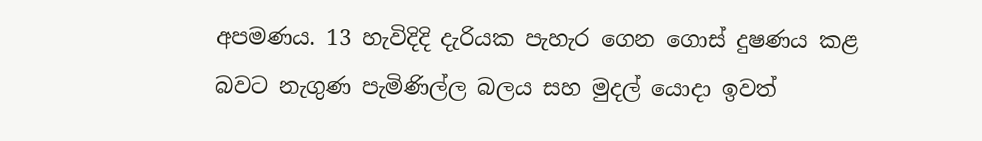අපමණය. 13 හැවිදිදි දැරියක පැහැර ගෙන ගොස් දුෂණය කළ බවට නැගුණ පැමිණිල්ල බලය සහ මුදල් යොදා ඉවත්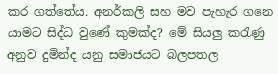කර ගත්තේය. අනර්කලි සහ මව පැහැර ගනෙ යාමට සිද්ධ වුණේ කුමක්ද? මේ සියලු කරැණු අනුව දුමින්ද යනු සමාජයට බලපතල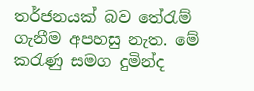තර්ජනයක් බව තේරැම් ගැනීම අපහසු නැත. මේ කරැණු සමග දුමින්ද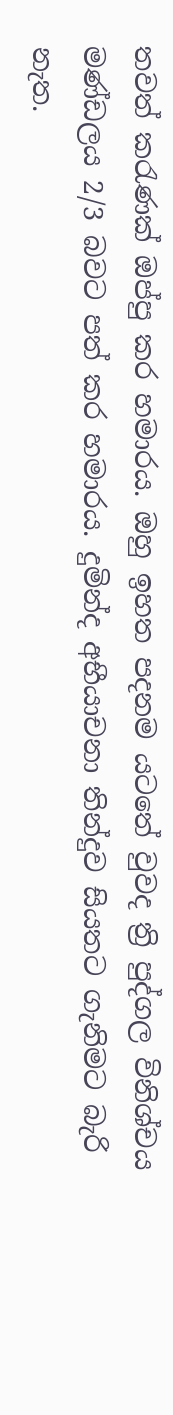තවත් කරැණක් ඔප්පු කර හමාරය. ඔහු ඉහත පදනම යටතේ වුවද ත්‍රි පුද්ගල විනිශ්චය මණ්ඩලය 2/3 බවට පත් කර හමාරය. දුමින්ද අභීයාචනා තින්දුව සියතට ගැනිමට බැරි නැත.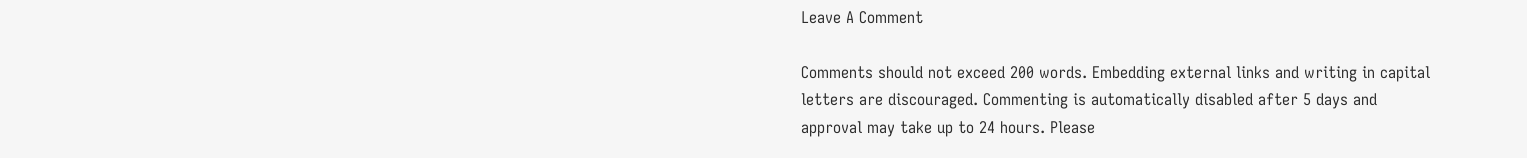Leave A Comment

Comments should not exceed 200 words. Embedding external links and writing in capital letters are discouraged. Commenting is automatically disabled after 5 days and approval may take up to 24 hours. Please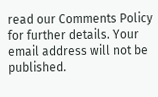read our Comments Policy for further details. Your email address will not be published.